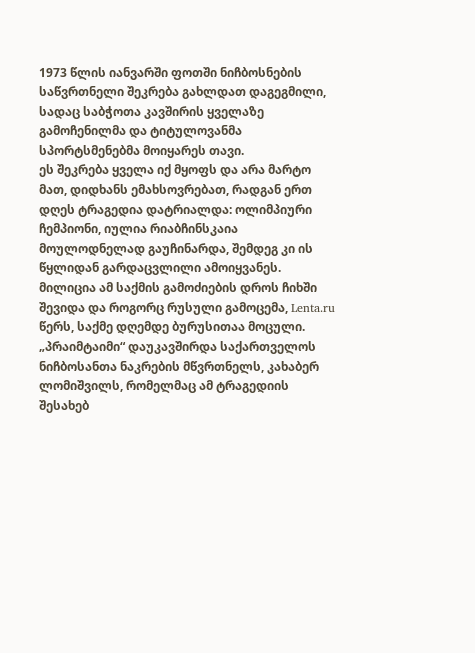1973 წლის იანვარში ფოთში ნიჩბოსნების საწვრთნელი შეკრება გახლდათ დაგეგმილი, სადაც საბჭოთა კავშირის ყველაზე გამოჩენილმა და ტიტულოვანმა სპორტსმენებმა მოიყარეს თავი.
ეს შეკრება ყველა იქ მყოფს და არა მარტო მათ, დიდხანს ემახსოვრებათ, რადგან ერთ დღეს ტრაგედია დატრიალდა: ოლიმპიური ჩემპიონი, იულია რიაბჩინსკაია მოულოდნელად გაუჩინარდა, შემდეგ კი ის წყლიდან გარდაცვლილი ამოიყვანეს. მილიცია ამ საქმის გამოძიების დროს ჩიხში შევიდა და როგორც რუსული გამოცემა, Lenta.ru წერს, საქმე დღემდე ბურუსითაა მოცული.
„პრაიმტაიმი“ დაუკავშირდა საქართველოს ნიჩბოსანთა ნაკრების მწვრთნელს, კახაბერ ლომიშვილს, რომელმაც ამ ტრაგედიის შესახებ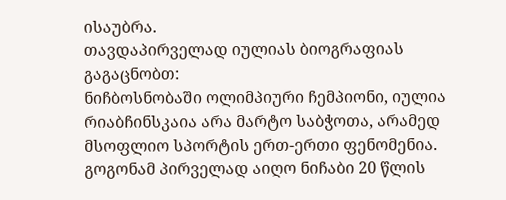ისაუბრა.
თავდაპირველად იულიას ბიოგრაფიას გაგაცნობთ:
ნიჩბოსნობაში ოლიმპიური ჩემპიონი, იულია რიაბჩინსკაია არა მარტო საბჭოთა, არამედ მსოფლიო სპორტის ერთ-ერთი ფენომენია. გოგონამ პირველად აიღო ნიჩაბი 20 წლის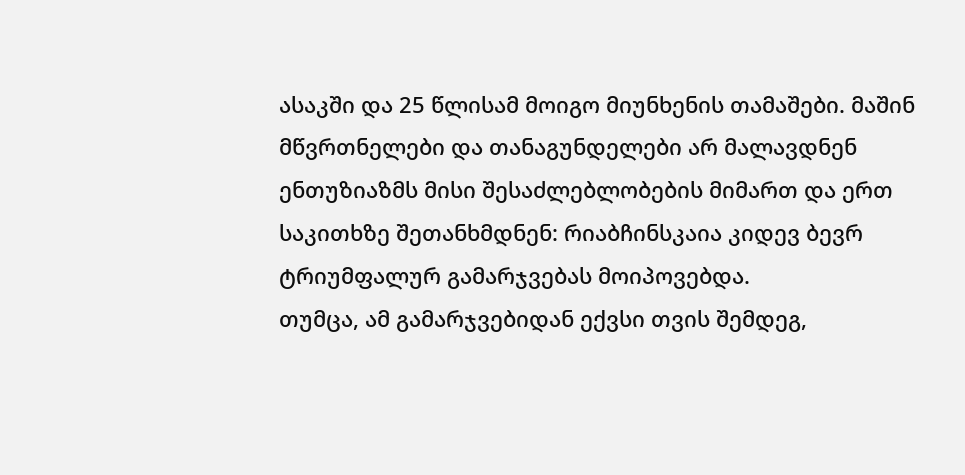ასაკში და 25 წლისამ მოიგო მიუნხენის თამაშები. მაშინ მწვრთნელები და თანაგუნდელები არ მალავდნენ ენთუზიაზმს მისი შესაძლებლობების მიმართ და ერთ საკითხზე შეთანხმდნენ: რიაბჩინსკაია კიდევ ბევრ ტრიუმფალურ გამარჯვებას მოიპოვებდა.
თუმცა, ამ გამარჯვებიდან ექვსი თვის შემდეგ,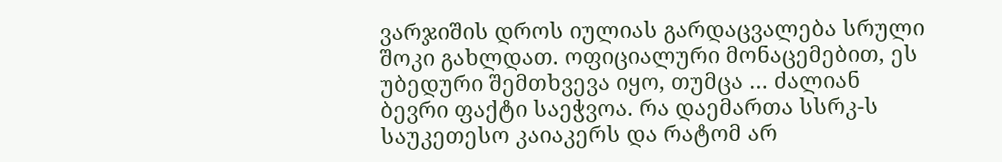ვარჯიშის დროს იულიას გარდაცვალება სრული შოკი გახლდათ. ოფიციალური მონაცემებით, ეს უბედური შემთხვევა იყო, თუმცა … ძალიან ბევრი ფაქტი საეჭვოა. რა დაემართა სსრკ-ს საუკეთესო კაიაკერს და რატომ არ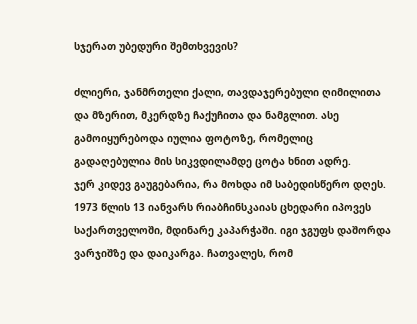სჯერათ უბედური შემთხვევის?

ძლიერი, ჯანმრთელი ქალი, თავდაჯერებული ღიმილითა და მზერით, მკერდზე ჩაქუჩითა და ნამგლით. ასე გამოიყურებოდა იულია ფოტოზე, რომელიც გადაღებულია მის სიკვდილამდე ცოტა ხნით ადრე.
ჯერ კიდევ გაუგებარია, რა მოხდა იმ საბედისწერო დღეს. 1973 წლის 13 იანვარს რიაბჩინსკაიას ცხედარი იპოვეს საქართველოში, მდინარე კაპარჭაში. იგი ჯგუფს დაშორდა ვარჯიშზე და დაიკარგა. ჩათვალეს, რომ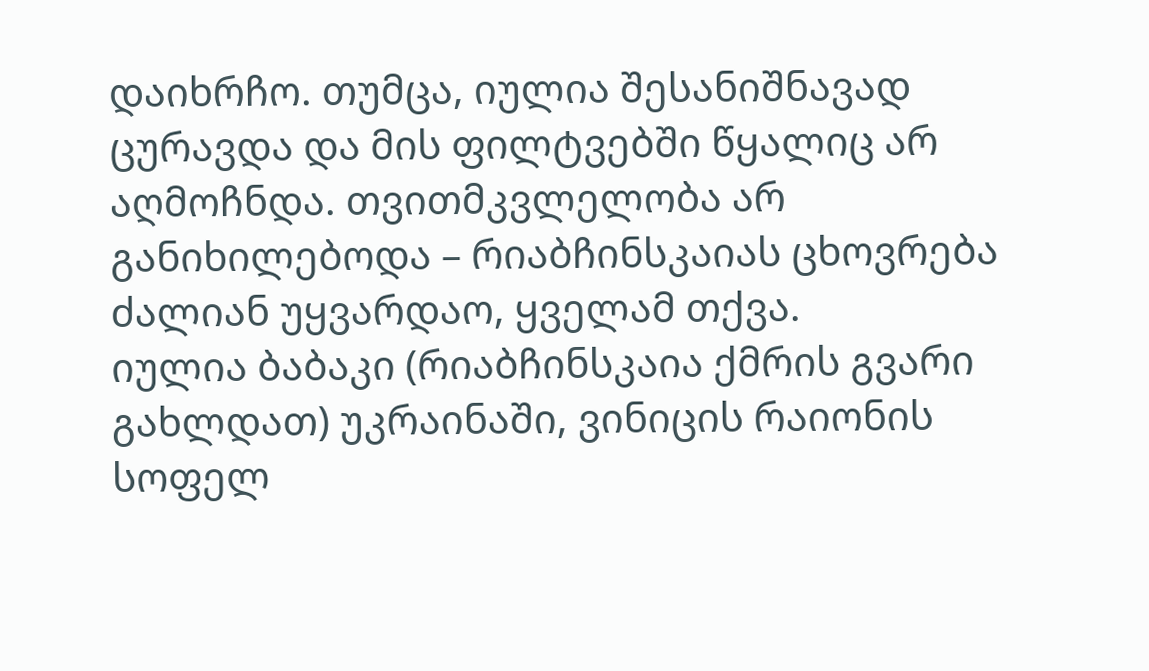დაიხრჩო. თუმცა, იულია შესანიშნავად ცურავდა და მის ფილტვებში წყალიც არ აღმოჩნდა. თვითმკვლელობა არ განიხილებოდა – რიაბჩინსკაიას ცხოვრება ძალიან უყვარდაო, ყველამ თქვა.
იულია ბაბაკი (რიაბჩინსკაია ქმრის გვარი გახლდათ) უკრაინაში, ვინიცის რაიონის სოფელ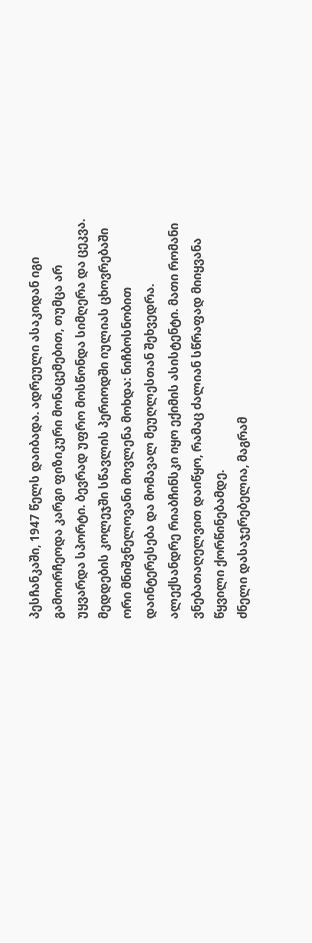პესჩანკაში, 1947 წელს დაიბადა. ადრეული ასაკიდან იგი გამოირჩეოდა კარგი ფიზიკური მონაცემებით, თუმცა არ უყვარდა სპორტი. ბევრად უფრო მოსწონდა სიმღერა და ცეკვა.
მედდების კოლეჯში სწავლის პერიოდში იულიას ცხოვრებაში ორი მნიშვნელოვანი მოვლენა მოხდა: ნიჩბოსნობით დაინტერესება და მომავალ მეუღლესთან შეხვედრა. ალექსანდრე რიაბჩინსკი იყო ექიმის ასისტენტი. მათი რომანი ვნებათაღელვით დაიწყო, რამაც ძალიან სწრაფად მიიყვანა წყვილი ქორწინებამდე.
ძნელი დასაჯერებელია, მაგრამ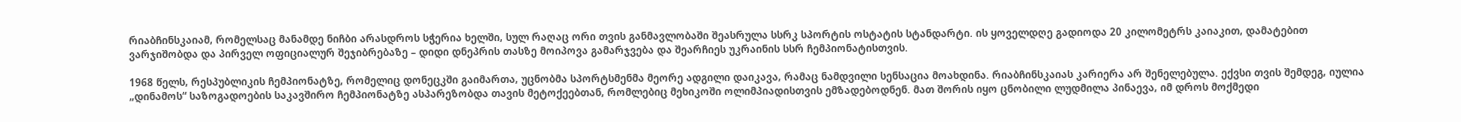რიაბჩინსკაიამ, რომელსაც მანამდე ნიჩბი არასდროს სჭერია ხელში, სულ რაღაც ორი თვის განმავლობაში შეასრულა სსრკ სპორტის ოსტატის სტანდარტი. ის ყოველდღე გადიოდა 20 კილომეტრს კაიაკით, დამატებით ვარჯიშობდა და პირველ ოფიციალურ შეჯიბრებაზე – დიდი დნეპრის თასზე მოიპოვა გამარჯვება და შეარჩიეს უკრაინის სსრ ჩემპიონატისთვის.

1968 წელს, რესპუბლიკის ჩემპიონატზე, რომელიც დონეცკში გაიმართა, უცნობმა სპორტსმენმა მეორე ადგილი დაიკავა, რამაც ნამდვილი სენსაცია მოახდინა. რიაბჩინსკაიას კარიერა არ შენელებულა. ექვსი თვის შემდეგ, იულია „დინამოს“ საზოგადოების საკავშირო ჩემპიონატზე ასპარეზობდა თავის მეტოქეებთან, რომლებიც მეხიკოში ოლიმპიადისთვის ემზადებოდნენ. მათ შორის იყო ცნობილი ლუდმილა პინაევა, იმ დროს მოქმედი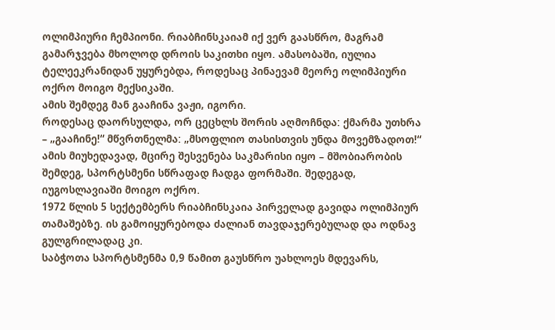ოლიმპიური ჩემპიონი. რიაბჩინსკაიამ იქ ვერ გაასწრო, მაგრამ გამარჯვება მხოლოდ დროის საკითხი იყო. ამასობაში, იულია ტელეეკრანიდან უყურებდა, როდესაც პინაევამ მეორე ოლიმპიური ოქრო მოიგო მექსიკაში.
ამის შემდეგ მან გააჩინა ვაჟი, იგორი.
როდესაც დაორსულდა, ორ ცეცხლს შორის აღმოჩნდა: ქმარმა უთხრა – „გააჩინე!“ მწვრთნელმა: „მსოფლიო თასისთვის უნდა მოვემზადოთ!“
ამის მიუხედავად, მცირე შესვენება საკმარისი იყო – მშობიარობის შემდეგ, სპორტსმენი სწრაფად ჩადგა ფორმაში. შედეგად, იუგოსლავიაში მოიგო ოქრო.
1972 წლის 5 სექტემბერს რიაბჩინსკაია პირველად გავიდა ოლიმპიურ თამაშებზე. ის გამოიყურებოდა ძალიან თავდაჯერებულად და ოდნავ გულგრილადაც კი.
საბჭოთა სპორტსმენმა 0,9 წამით გაუსწრო უახლოეს მდევარს,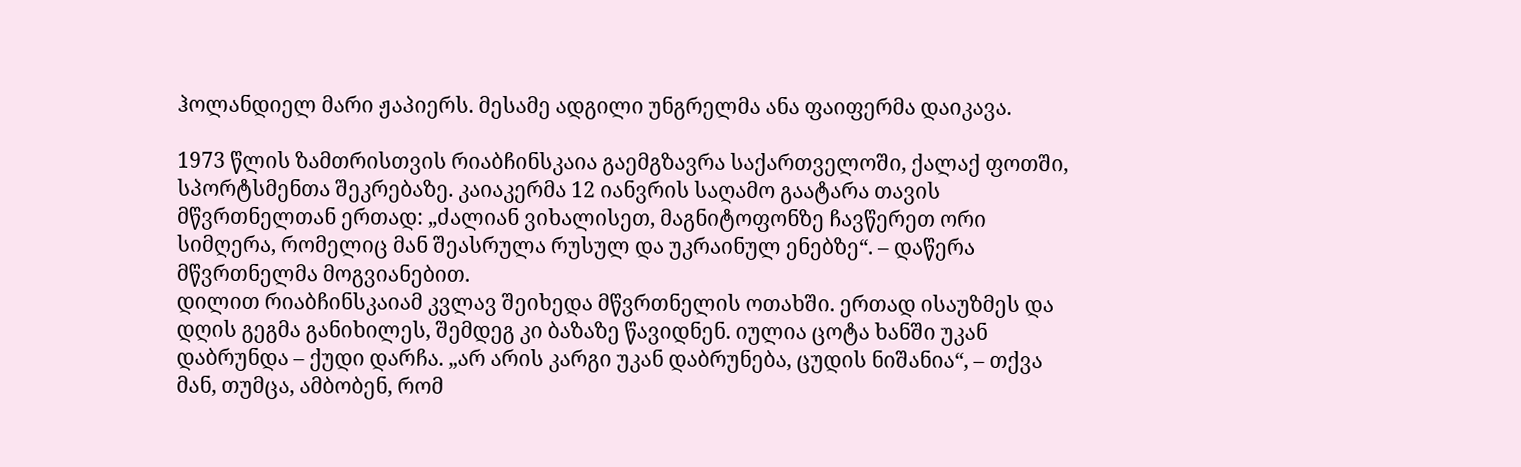ჰოლანდიელ მარი ჟაპიერს. მესამე ადგილი უნგრელმა ანა ფაიფერმა დაიკავა.

1973 წლის ზამთრისთვის რიაბჩინსკაია გაემგზავრა საქართველოში, ქალაქ ფოთში, სპორტსმენთა შეკრებაზე. კაიაკერმა 12 იანვრის საღამო გაატარა თავის მწვრთნელთან ერთად: „ძალიან ვიხალისეთ, მაგნიტოფონზე ჩავწერეთ ორი სიმღერა, რომელიც მან შეასრულა რუსულ და უკრაინულ ენებზე“. – დაწერა მწვრთნელმა მოგვიანებით.
დილით რიაბჩინსკაიამ კვლავ შეიხედა მწვრთნელის ოთახში. ერთად ისაუზმეს და დღის გეგმა განიხილეს, შემდეგ კი ბაზაზე წავიდნენ. იულია ცოტა ხანში უკან დაბრუნდა – ქუდი დარჩა. „არ არის კარგი უკან დაბრუნება, ცუდის ნიშანია“, – თქვა მან, თუმცა, ამბობენ, რომ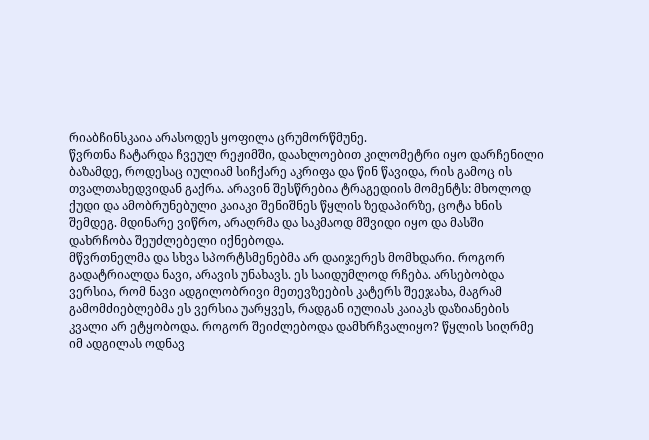რიაბჩინსკაია არასოდეს ყოფილა ცრუმორწმუნე.
წვრთნა ჩატარდა ჩვეულ რეჟიმში, დაახლოებით კილომეტრი იყო დარჩენილი ბაზამდე, როდესაც იულიამ სიჩქარე აკრიფა და წინ წავიდა, რის გამოც ის თვალთახედვიდან გაქრა. არავინ შესწრებია ტრაგედიის მომენტს: მხოლოდ ქუდი და ამობრუნებული კაიაკი შენიშნეს წყლის ზედაპირზე, ცოტა ხნის შემდეგ. მდინარე ვიწრო, არაღრმა და საკმაოდ მშვიდი იყო და მასში დახრჩობა შეუძლებელი იქნებოდა.
მწვრთნელმა და სხვა სპორტსმენებმა არ დაიჯერეს მომხდარი. როგორ გადატრიალდა ნავი, არავის უნახავს. ეს საიდუმლოდ რჩება. არსებობდა ვერსია, რომ ნავი ადგილობრივი მეთევზეების კატერს შეეჯახა, მაგრამ გამომძიებლებმა ეს ვერსია უარყვეს, რადგან იულიას კაიაკს დაზიანების კვალი არ ეტყობოდა. როგორ შეიძლებოდა დამხრჩვალიყო? წყლის სიღრმე იმ ადგილას ოდნავ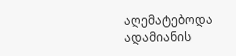აღემატებოდა ადამიანის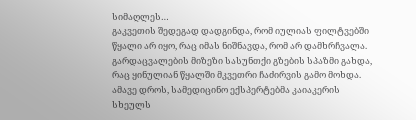სიმაღლეს…
გაკვეთის შედეგად დადგინდა, რომ იულიას ფილტვებში წყალი არ იყო, რაც იმას ნიშნავდა, რომ არ დამხრჩვალა. გარდაცვალების მიზეზი სასუნთქი გზების სპაზმი გახდა, რაც ყინულიან წყალში მკვეთრი ჩაძირვის გამო მოხდა. ამავე დროს, სამედიცინო ექსპერტებმა კაიაკერის სხეულს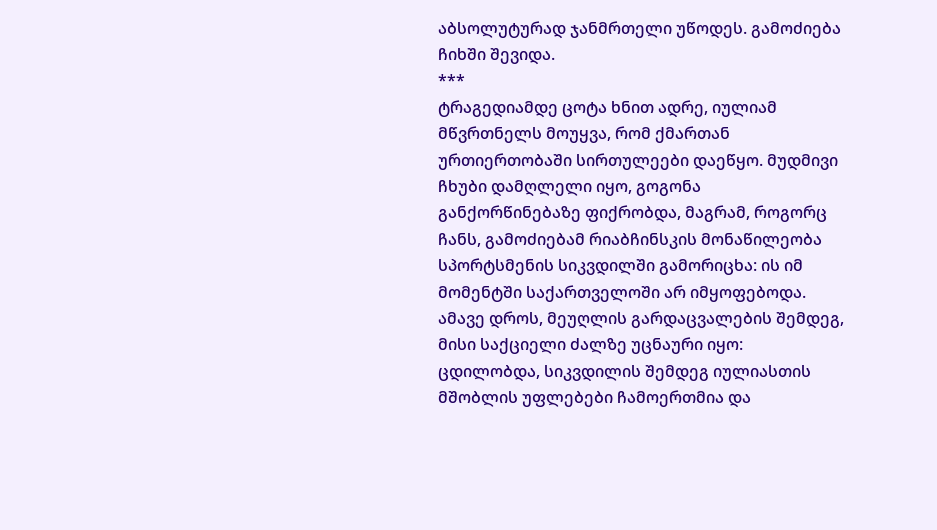აბსოლუტურად ჯანმრთელი უწოდეს. გამოძიება ჩიხში შევიდა.
***
ტრაგედიამდე ცოტა ხნით ადრე, იულიამ მწვრთნელს მოუყვა, რომ ქმართან ურთიერთობაში სირთულეები დაეწყო. მუდმივი ჩხუბი დამღლელი იყო, გოგონა განქორწინებაზე ფიქრობდა, მაგრამ, როგორც ჩანს, გამოძიებამ რიაბჩინსკის მონაწილეობა სპორტსმენის სიკვდილში გამორიცხა: ის იმ მომენტში საქართველოში არ იმყოფებოდა. ამავე დროს, მეუღლის გარდაცვალების შემდეგ, მისი საქციელი ძალზე უცნაური იყო: ცდილობდა, სიკვდილის შემდეგ იულიასთის მშობლის უფლებები ჩამოერთმია და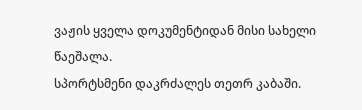ვაჟის ყველა დოკუმენტიდან მისი სახელი წაეშალა.
სპორტსმენი დაკრძალეს თეთრ კაბაში.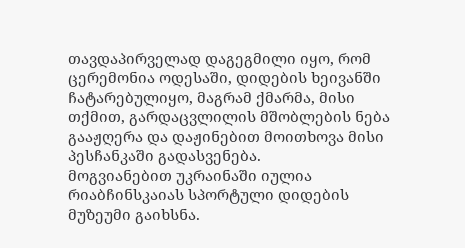თავდაპირველად დაგეგმილი იყო, რომ ცერემონია ოდესაში, დიდების ხეივანში ჩატარებულიყო, მაგრამ ქმარმა, მისი თქმით, გარდაცვლილის მშობლების ნება გააჟღერა და დაჟინებით მოითხოვა მისი პესჩანკაში გადასვენება.
მოგვიანებით უკრაინაში იულია რიაბჩინსკაიას სპორტული დიდების მუზეუმი გაიხსნა.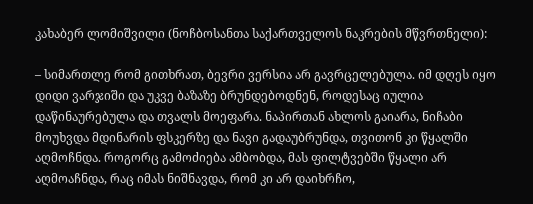კახაბერ ლომიშვილი (ნოჩბოსანთა საქართველოს ნაკრების მწვრთნელი):

– სიმართლე რომ გითხრათ, ბევრი ვერსია არ გავრცელებულა. იმ დღეს იყო დიდი ვარჯიში და უკვე ბაზაზე ბრუნდებოდნენ, როდესაც იულია დაწინაურებულა და თვალს მოეფარა. ნაპირთან ახლოს გაიარა, ნიჩაბი მოუხვდა მდინარის ფსკერზე და ნავი გადაუბრუნდა, თვითონ კი წყალში აღმოჩნდა. როგორც გამოძიება ამბობდა, მას ფილტვებში წყალი არ აღმოაჩნდა, რაც იმას ნიშნავდა, რომ კი არ დაიხრჩო,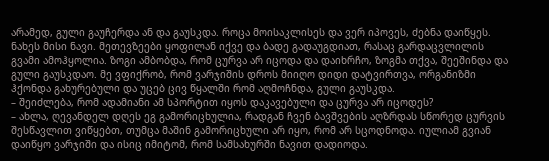არამედ, გული გაუჩერდა ან და გაუსკდა. როცა მოისაკლისეს და ვერ იპოვეს, ძებნა დაიწყეს. ნახეს მისი ნავი. მეთევზეები ყოფილან იქვე და ბადე გადაუგდიათ, რასაც გარდაცვლილის გვამი ამოჰყოლია. ზოგი ამბობდა, რომ ცურვა არ იცოდა და დაიხრჩო, ზოგმა თქვა, შეეშინდა და გული გაუსკდაო. მე ვფიქრობ, რომ ვარჯიშის დროს მიიღო დიდი დატვირთვა, ორგანიზმი ჰქონდა გახურებული და უცებ ცივ წყალში რომ აღმოჩნდა, გული გაუსკდა.
– შეიძლება, რომ ადამიანი ამ სპორტით იყოს დაკავებული და ცურვა არ იცოდეს?
– ახლა, ღევანდელ დღეს ეგ გამორიცხულია, რადგან ჩვენ ბავშვების აღზრდას სწორედ ცურვის შესწავლით ვიწყებთ, თუმცა მაშინ გამორიცხული არ იყო, რომ არ სცოდნოდა. იულიამ გვიან დაიწყო ვარჯიში და ისიც იმიტომ, რომ სამსახურში ნავით დადიოდა.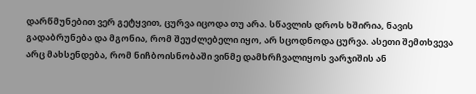დარწმუნებით ვერ გეტყვით, ცურვა იცოდა თუ არა. სწავლის დროს ხშირია, ნავის გადაბრუნება და მგონია, რომ შეუძლებელი იყო, არ სცოდნოდა ცურვა. ასეთი შემთხვევა არც მახსენდება, რომ ნიჩბოისნობაში ვინმე დამხრჩვალიყოს ვარჯიშის ან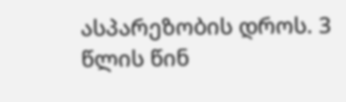ასპარეზობის დროს. 3 წლის წინ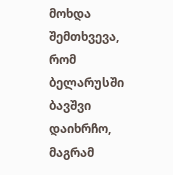მოხდა შემთხვევა, რომ ბელარუსში ბავშვი დაიხრჩო, მაგრამ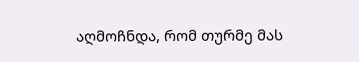აღმოჩნდა, რომ თურმე მას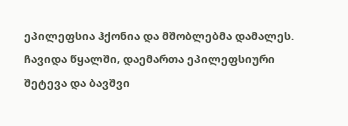ეპილეფსია ჰქონია და მშობლებმა დამალეს. ჩავიდა წყალში, დაემართა ეპილეფსიური შეტევა და ბავშვი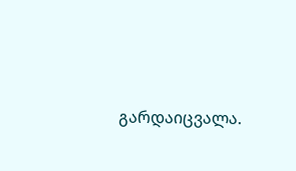გარდაიცვალა.